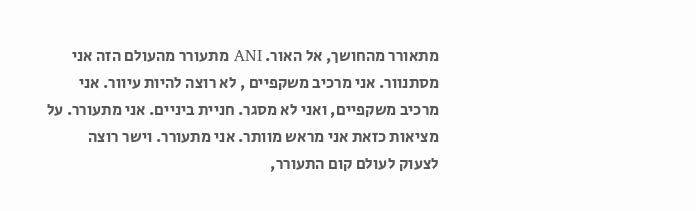מתאורר מהחושך, אל האור. ANI מתעורר מהעולם הזה אני מסתנוור. אני מרכיב משקפיים , לא רוצה להיות עיוור. אני מרכיב משקפיים, ואני לא מסגר. חניית ביניים. אני מתעורר. על מציאות כזאת אני מראש מוותר. אני מתעורר. וישר רוצה לצעוק לעולם קום התעורר,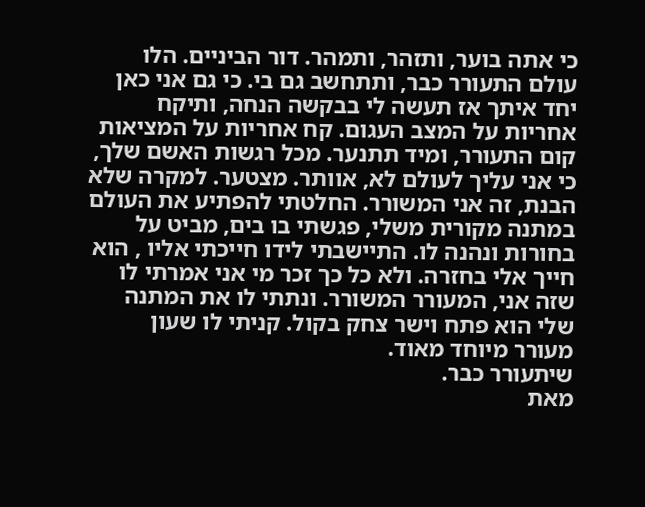כי אתה בוער, ותזהר, ותמהר. דור הביניים. הלו עולם התעורר כבר, ותתחשב גם בי. כי גם אני כאן יחד איתך אז תעשה לי בבקשה הנחה, ותיקח אחריות על המצב העגום. קח אחריות על המציאות קום התעורר, ומיד תתנער. מכל רגשות האשם שלך, כי אני עליך לעולם לא, אוותר. מצטער. למקרה שלא הבנת, זה אני המשורר. החלטתי להפתיע את העולם במתנה מקורית משלי, פגשתי בו בים, מביט על בחורות ונהנה לו. התיישבתי לידו חייכתי אליו , הוא חייך אלי בחזרה. ולא כל כך זכר מי אני אמרתי לו שזה אני, המעורר המשורר. ונתתי לו את המתנה שלי הוא פתח וישר צחק בקול. קניתי לו שעון מעורר מיוחד מאוד.
שיתעורר כבר.
מאת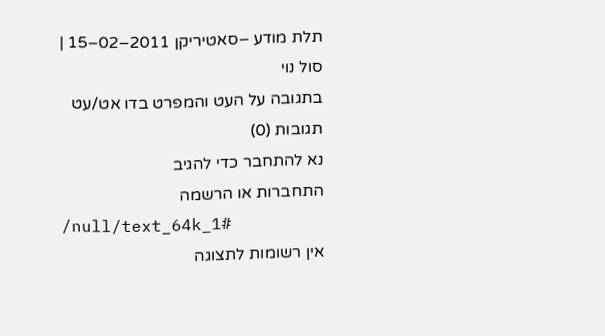תלת מודע –סאטיריקן 2011–02–15 |
סול נוי
בתגובה על העט והמפרט בדו אט/עט
תגובות (0)
נא להתחבר כדי להגיב
התחברות או הרשמה
/null/text_64k_1#
אין רשומות לתצוגה